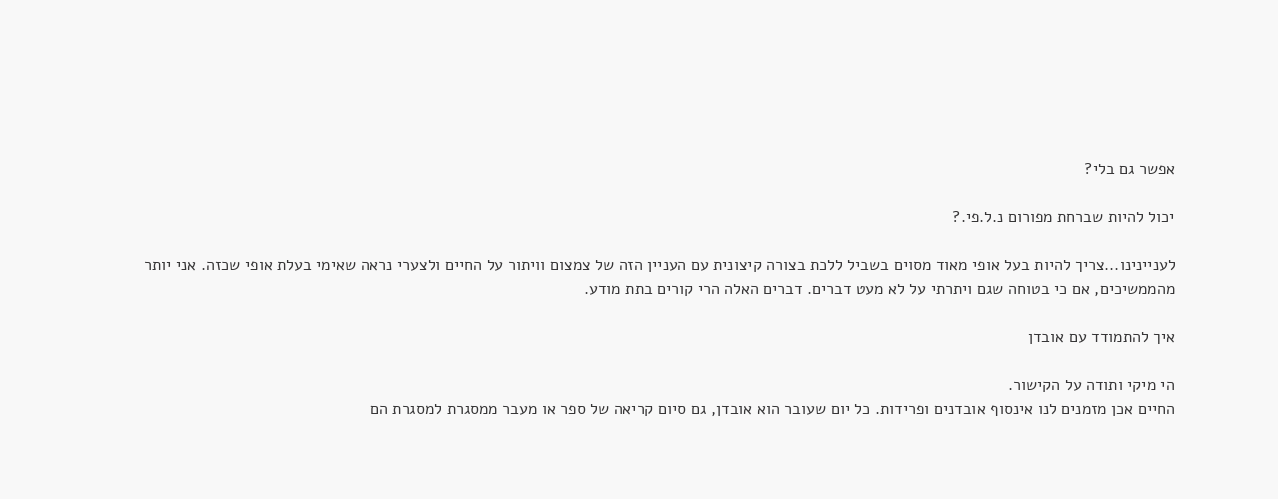אפשר גם בלי?

יכול להיות שברחת מפורום נ.ל.פי.?

לעניינינו...צריך להיות בעל אופי מאוד מסוים בשביל ללכת בצורה קיצונית עם העניין הזה של צמצום וויתור על החיים ולצערי נראה שאימי בעלת אופי שכזה. אני יותר מהממשיכים, אם כי בטוחה שגם ויתרתי על לא מעט דברים. דברים האלה הרי קורים בתת מודע.

איך להתמודד עם אובדן

הי מיקי ותודה על הקישור.
החיים אכן מזמנים לנו אינסוף אובדנים ופרידות. כל יום שעובר הוא אובדן, גם סיום קריאה של ספר או מעבר ממסגרת למסגרת הם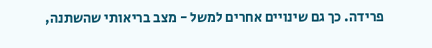פרידה. כך גם שינויים אחרים למשל - מצב בריאותי שהשתנה,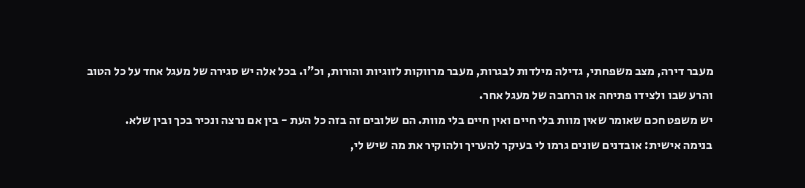מעבר דירה, מצב משפחתי, גדילה מילדות לבגרות, מעבר מרווקות לזוגיות והורות, וכ"ו. בכל אלה יש סגירה של מעגל אחד על כל הטוב והרע שבו ולצידו פתיחה או הרחבה של מעגל אחר.
יש משפט חכם שאומר שאין מוות בלי חיים ואין חיים בלי מוות. הם שלובים זה בזה כל העת - בין אם נרצה ונכיר בכך ובין שלא.
בנימה אישית: אובדנים שונים גרמו לי בעיקר להעריך ולהוקיר את מה שיש לי,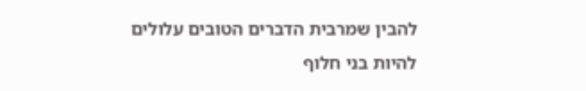להבין שמרבית הדברים הטובים עלולים להיות בני חלוף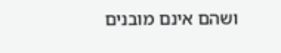ושהם אינם מובנים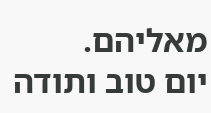מאליהם.
יום טוב ותודה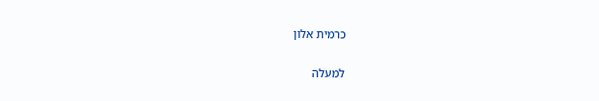כרמית אלון

למעלה